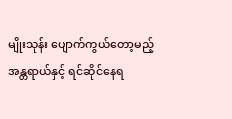မျိုးသုန်း ပျောက်ကွယ်တော့မည့် အန္တရာယ်နှင့် ရင်ဆိုင်နေရ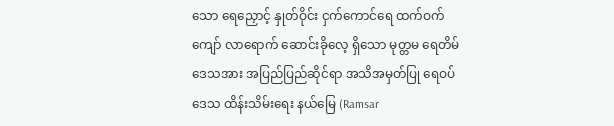သော ရေညှောင့် နှုတ်ဝိုင်း ငှက်ကောင်ရေ ထက်ဝက်ကျော် လာရောက် ဆောင်းခိုလေ့ ရှိသော မုတ္တမ ရေတိမ် ဒေသအား အပြည်ပြည်ဆိုင်ရာ အသိအမှတ်ပြု ရေဝပ်ဒေသ ထိန်းသိမ်းရေး နယ်မြေ (Ramsar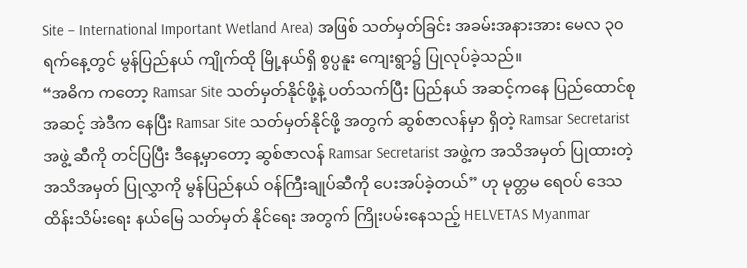Site – International Important Wetland Area) အဖြစ် သတ်မှတ်ခြင်း အခမ်းအနားအား မေလ ၃၀ ရက်နေ့တွင် မွန်ပြည်နယ် ကျိုက်ထို မြို့နယ်ရှိ စွပ္ပနူး ကျေးရွာ၌ ပြုလုပ်ခဲ့သည်။
“အဓိက ကတော့ Ramsar Site သတ်မှတ်နိုင်ဖို့နဲ့ ပတ်သက်ပြီး ပြည်နယ် အဆင့်ကနေ ပြည်ထောင်စု အဆင့် အဲဒီက နေပြီး Ramsar Site သတ်မှတ်နိုင်ဖို့ အတွက် ဆွစ်ဇာလန်မှာ ရှိတဲ့ Ramsar Secretarist အဖွဲ့ ဆီကို တင်ပြပြီး ဒီနေ့မှာတော့ ဆွစ်ဇာလန် Ramsar Secretarist အဖွဲ့က အသိအမှတ် ပြုထားတဲ့ အသိအမှတ် ပြုလွှာကို မွန်ပြည်နယ် ဝန်ကြီးချုပ်ဆီကို ပေးအပ်ခဲ့တယ်” ဟု မုတ္တမ ရေဝပ် ဒေသ ထိန်းသိမ်းရေး နယ်မြေ သတ်မှတ် နိုင်ရေး အတွက် ကြိုးပမ်းနေသည့် HELVETAS Myanmar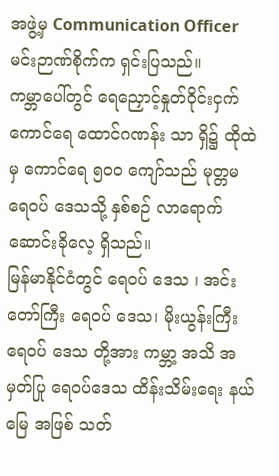အဖွဲ့မှ Communication Officer မင်းဉာဏ်စိုက်က ရှင်းပြသည်။
ကမ္ဘာပေါ်တွင် ရေညှောင့်နှုတ်ဝိုင်းငှက် ကောင်ရေ ထောင်ဂဏန်း သာ ရှိ၌ ထိုထဲမှ ကောင်ရေ ၅၀၀ ကျော်သည် မုတ္တမ ရေဝပ် ဒေသသို့ နှစ်စဉ် လာရောက် ဆောင်းခိုလေ့ ရှိသည်။
မြန်မာနိုင်ငံတွင် ရေဝပ် ဒေသ ၊ အင်းတော်ကြီး ရေဝပ် ဒေသ၊ မိုးယွန်းကြီး ရေဝပ် ဒေသ တို့အား ကမ္ဘာ့ အသိ အမှတ်ပြု ရေဝပ်ဒေသ ထိန်းသိမ်းရေး နယ်မြေ အဖြစ် သတ်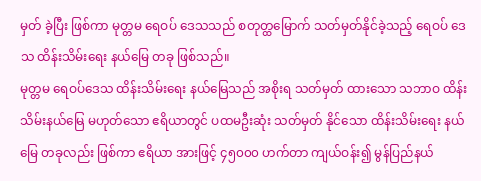မှတ် ခဲ့ပြီး ဖြစ်ကာ မုတ္တမ ရေဝပ် ဒေသသည် စတုတ္ထမြောက် သတ်မှတ်နိုင်ခဲ့သည့် ရေဝပ် ဒေသ ထိန်းသိမ်းရေး နယ်မြေ တခု ဖြစ်သည်။
မုတ္တမ ရေဝပ်ဒေသ ထိန်းသိမ်းရေး နယ်မြေသည် အစိုးရ သတ်မှတ် ထားသော သဘာဝ ထိန်းသိမ်းနယ်မြေ မဟုတ်သော ဧရိယာတွင် ပထမဦးဆုံး သတ်မှတ် နိုင်သော ထိန်းသိမ်းရေး နယ်မြေ တခုလည်း ဖြစ်ကာ ဧရိယာ အားဖြင့် ၄၅၀၀၀ ဟက်တာ ကျယ်ဝန်း၍ မွန်ပြည်နယ်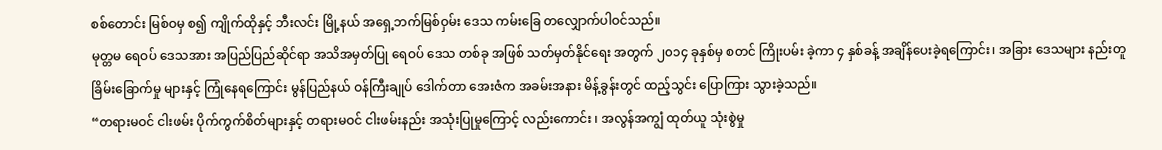စစ်တောင်း မြစ်ဝမှ စ၍ ကျိုက်ထိုနှင့် ဘီးလင်း မြို့နယ် အရှေ့ဘက်မြစ်ဝှမ်း ဒေသ ကမ်းခြေ တလျှောက်ပါဝင်သည်။
မုတ္တမ ရေဝပ် ဒေသအား အပြည်ပြည်ဆိုင်ရာ အသိအမှတ်ပြု ရေဝပ် ဒေသ တစ်ခု အဖြစ် သတ်မှတ်နိုင်ရေး အတွက် ၂၀၁၄ ခုနှစ်မှ စတင် ကြိုးပမ်း ခဲ့ကာ ၄ နှစ်ခန့် အချိန်ပေးခဲ့ရကြောင်း၊ အခြား ဒေသများ နည်းတူ ခြိမ်းခြောက်မှု များနှင့် ကြုံနေရကြောင်း မွန်ပြည်နယ် ဝန်ကြီးချုပ် ဒေါက်တာ အေးဇံက အခမ်းအနား မိန့်ခွန်းတွင် ထည့်သွင်း ပြောကြား သွားခဲ့သည်။
“တရားမဝင် ငါးဖမ်း ပိုက်ကွက်စိတ်များနှင့် တရားမဝင် ငါးဖမ်းနည်း အသုံးပြုမှုကြောင့် လည်းကောင်း ၊ အလွန်အကျွံ ထုတ်ယူ သုံးစွဲမှု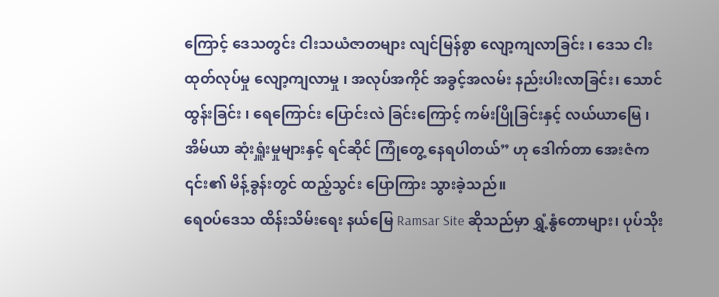ကြောင့် ဒေသတွင်း ငါးသယံဇာတများ လျင်မြန်စွာ လျော့ကျလာခြင်း ၊ ဒေသ ငါးထုတ်လုပ်မှု လျော့ကျလာမှု ၊ အလုပ်အကိုင် အခွင့်အလမ်း နည်းပါးလာခြင်း၊ သောင်ထွန်းခြင်း ၊ ရေကြောင်း ပြောင်းလဲ ခြင်းကြောင့် ကမ်းပြိုခြင်းနှင့် လယ်ယာမြေ ၊ အိမ်ယာ ဆုံးရှူံးမှုများနှင့် ရင်ဆိုင် ကြုံတွေ့ နေရပါတယ်” ဟု ဒေါက်တာ အေးဇံက ၎င်း၏ မိန့်ခွန်းတွင် ထည့်သွင်း ပြောကြား သွားခဲ့သည်။
ရေဝပ်ဒေသ ထိန်းသိမ်းရေး နယ်မြေ Ramsar Site ဆိုသည်မှာ ရွှံ့နွံတောများ၊ ပုပ်သိုး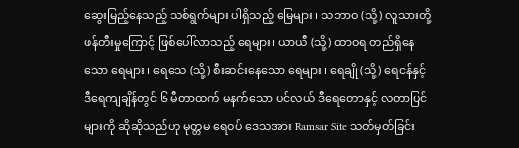ဆွေးမြည့်နေသည့် သစ်ရွက်များ ပါရှိသည့် မြေများ ၊ သဘာဝ (သို့) လူသားတို့ ဖန်တီးမှုကြောင့် ဖြစ်ပေါ်လာသည့် ရေများ၊ ယာယီ (သို့) ထာဝရ တည်ရှိနေသော ရေများ ၊ ရေသေ (သို့) စီးဆင်းနေသော ရေများ ၊ ရေချို (သို့) ရေငန်နှင့် ဒီရေကျချိန်တွင် ၆ မီတာထက် မနက်သော ပင်လယ် ဒီရေတောနှင့် လတာပြင် များကို ဆိုဆိုသည်ဟု မုတ္တမ ရေဝပ် ဒေသအား Ramsar Site သတ်မှတ်ခြင်း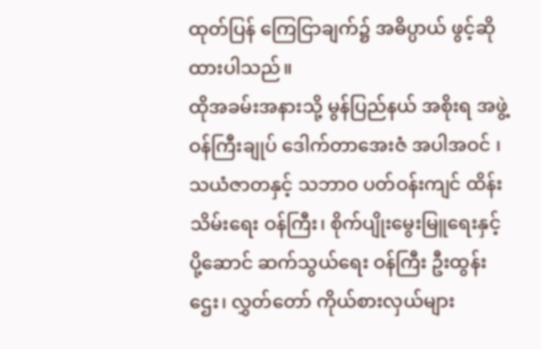ထုတ်ပြန် ကြေငြာချက်၌ အဓိပ္ပာယ် ဖွင့်ဆို ထားပါသည်။
ထိုအခမ်းအနားသို့ မွန်ပြည်နယ် အစိုးရ အဖွဲ့ ဝန်ကြီးချုပ် ဒေါက်တာအေးဇံ အပါအဝင် ၊ သယံဇာတနှင့် သဘာဝ ပတ်ဝန်းကျင် ထိန်းသိမ်းရေး ဝန်ကြီး၊ စိုက်ပျိုးမွေးမြူရေးနှင့် ပို့ဆောင် ဆက်သွယ်ရေး ဝန်ကြီး ဦးထွန်းဌေး၊ လွှတ်တော် ကိုယ်စားလှယ်များ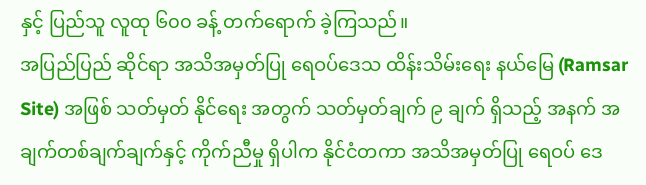နှင့် ပြည်သူ လူထု ၆၀၀ ခန့် တက်ရောက် ခဲ့ကြသည်။
အပြည်ပြည် ဆိုင်ရာ အသိအမှတ်ပြု ရေဝပ်ဒေသ ထိန်းသိမ်းရေး နယ်မြေ (Ramsar Site) အဖြစ် သတ်မှတ် နိုင်ရေး အတွက် သတ်မှတ်ချက် ၉ ချက် ရှိသည့် အနက် အချက်တစ်ချက်ချက်နှင့် ကိုက်ညီမှု ရှိပါက နိုင်ငံတကာ အသိအမှတ်ပြု ရေဝပ် ဒေ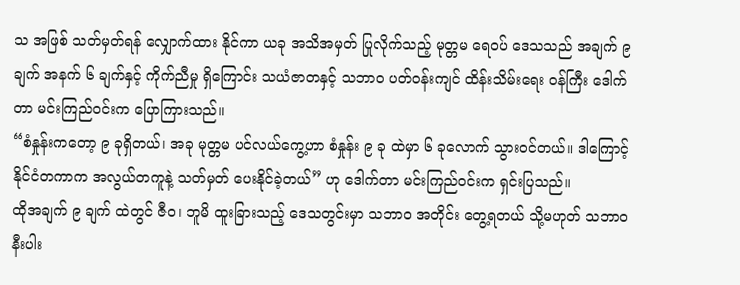သ အဖြစ် သတ်မှတ်ရန် လျှောက်ထား နိုင်ကာ ယခု အသိအမှတ် ပြုလိုက်သည့် မုတ္တမ ရေဝပ် ဒေသသည် အချက် ၉ ချက် အနက် ၆ ချက်နှင့် ကိုက်ညီမှု ရှိကြောင်း သယံဇာတနှင့် သဘာဝ ပတ်ဝန်းကျင် ထိန်းသိမ်းရေး ဝန်ကြီး ဒေါက်တာ မင်းကြည်ဝင်းက ပြောကြားသည်။
“စံနှုန်းကတော့ ၉ ခုရှိတယ်၊ အခု မုတ္တမ ပင်လယ်ကွေ့ဟာ စံနှုန်း ၉ ခု ထဲမှာ ၆ ခုလောက် သွားဝင်တယ်။ ဒါကြောင့် နိုင်ငံတကာက အလွယ်တကူနဲ့ သတ်မှတ် ပေးနိုင်ခဲ့တယ်” ဟု ဒေါက်တာ မင်းကြည်ဝင်းက ရှင်းပြသည်။
ထိုအချက် ၉ ချက် ထဲတွင် ဇီဝ၊ ဘူမိ ထူးခြားသည့် ဒေသတွင်းမှာ သဘာဝ အတိုင်း တွေ့ရတယ် သို့မဟုတ် သဘာဝ နီးပါး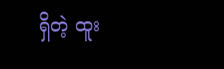ရှိတဲ့ ထူး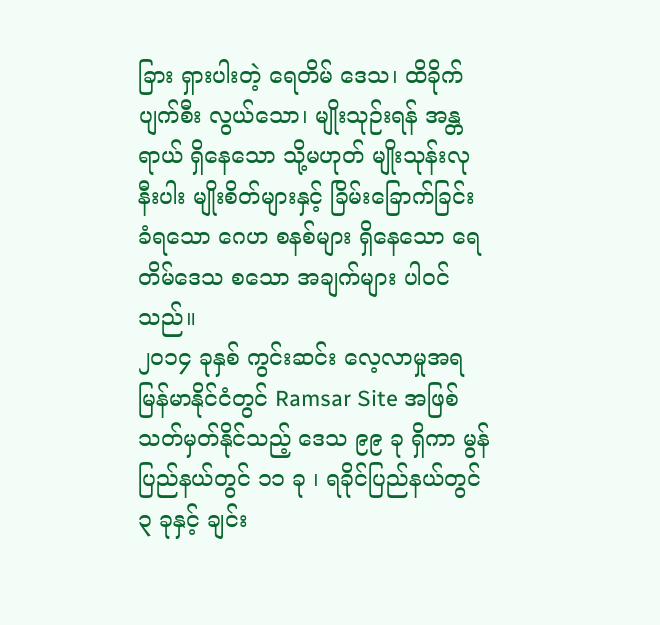ခြား ရှားပါးတဲ့ ရေတိမ် ဒေသ၊ ထိခိုက် ပျက်စီး လွယ်သော၊ မျိုးသုဉ်းရန် အန္တရာယ် ရှိနေသော သို့မဟုတ် မျိုးသုန်းလုနီးပါး မျိုးစိတ်များနှင့် ခြိမ်းခြောက်ခြင်း ခံရသော ဂေဟ စနစ်များ ရှိနေသော ရေတိမ်ဒေသ စသော အချက်များ ပါဝင်သည်။
၂၀၁၄ ခုနှစ် ကွင်းဆင်း လေ့လာမှုအရ မြန်မာနိုင်ငံတွင် Ramsar Site အဖြစ် သတ်မှတ်နိုင်သည့် ဒေသ ၉၉ ခု ရှိကာ မွန်ပြည်နယ်တွင် ၁၁ ခု ၊ ရခိုင်ပြည်နယ်တွင် ၃ ခုနှင့် ချင်း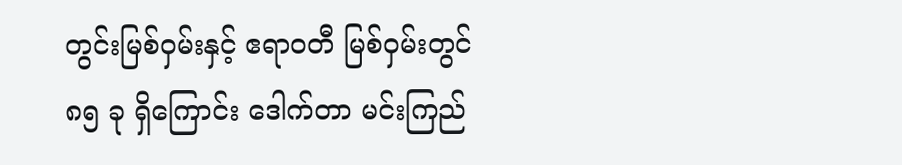တွင်းမြစ်ဝှမ်းနှင့် ဧရာဝတီ မြစ်ဝှမ်းတွင် ၈၅ ခု ရှိကြောင်း ဒေါက်တာ မင်းကြည်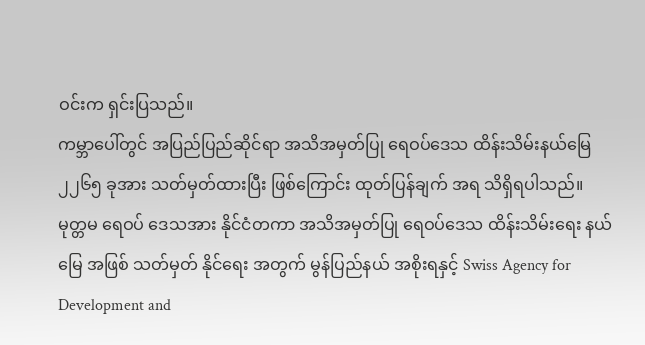ဝင်းက ရှင်းပြသည်။
ကမ္ဘာပေါ်တွင် အပြည်ပြည်ဆိုင်ရာ အသိအမှတ်ပြု ရေဝပ်ဒေသ ထိန်းသိမ်းနယ်မြေ ၂၂၆၅ ခုအား သတ်မှတ်ထားပြီး ဖြစ်ကြောင်း ထုတ်ပြန်ချက် အရ သိရှိရပါသည်။
မုတ္တမ ရေဝပ် ဒေသအား နိုင်ငံတကာ အသိအမှတ်ပြု ရေဝပ်ဒေသ ထိန်းသိမ်းရေး နယ်မြေ အဖြစ် သတ်မှတ် နိုင်ရေး အတွက် မွန်ပြည်နယ် အစိုးရနှင့် Swiss Agency for Development and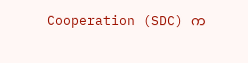Cooperation (SDC) က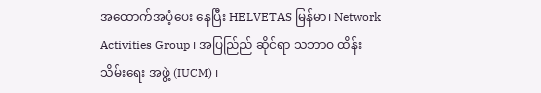အထောက်အပံ့ပေး နေပြီး HELVETAS မြန်မာ၊ Network Activities Group ၊ အပြည်ြည် ဆိုင်ရာ သဘာဝ ထိန်းသိမ်းရေး အဖွဲ့ (IUCM) ၊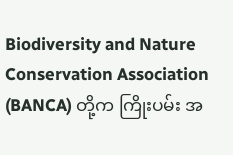Biodiversity and Nature Conservation Association (BANCA) တို့က ကြိုးပမ်း အ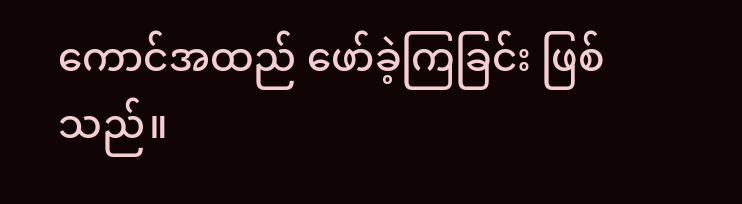ကောင်အထည် ဖော်ခဲ့ကြခြင်း ဖြစ်သည်။